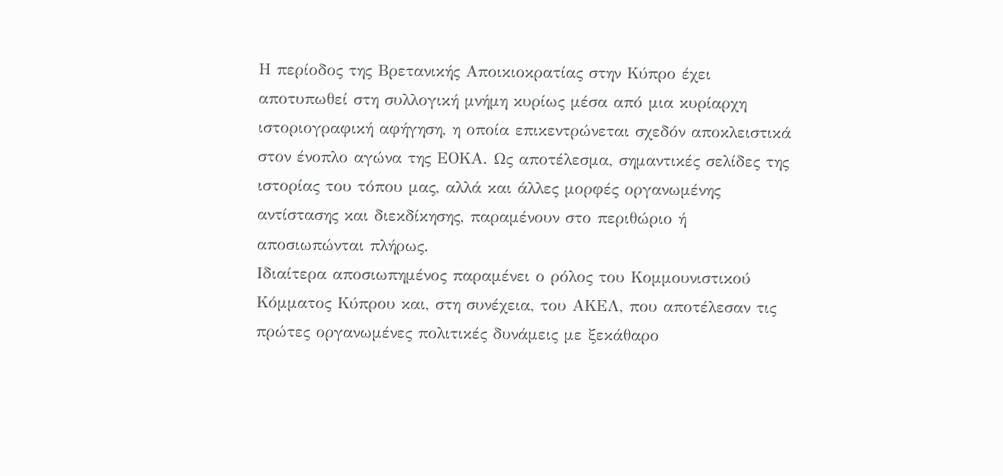Η περίοδος της Βρετανικής Αποικιοκρατίας στην Κύπρο έχει αποτυπωθεί στη συλλογική μνήμη κυρίως μέσα από μια κυρίαρχη ιστοριογραφική αφήγηση, η οποία επικεντρώνεται σχεδόν αποκλειστικά στον ένοπλο αγώνα της ΕΟΚΑ. Ως αποτέλεσμα, σημαντικές σελίδες της ιστορίας του τόπου μας, αλλά και άλλες μορφές οργανωμένης αντίστασης και διεκδίκησης, παραμένουν στο περιθώριο ή αποσιωπώνται πλήρως.
Ιδιαίτερα αποσιωπημένος παραμένει ο ρόλος του Κομμουνιστικού Κόμματος Κύπρου και, στη συνέχεια, του ΑΚΕΛ, που αποτέλεσαν τις πρώτες οργανωμένες πολιτικές δυνάμεις με ξεκάθαρο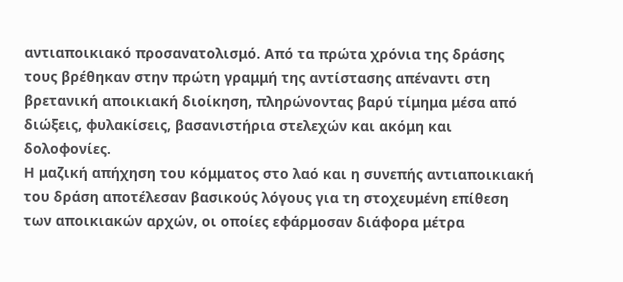αντιαποικιακό προσανατολισμό. Από τα πρώτα χρόνια της δράσης τους βρέθηκαν στην πρώτη γραμμή της αντίστασης απέναντι στη βρετανική αποικιακή διοίκηση, πληρώνοντας βαρύ τίμημα μέσα από διώξεις, φυλακίσεις, βασανιστήρια στελεχών και ακόμη και δολοφονίες.
Η μαζική απήχηση του κόμματος στο λαό και η συνεπής αντιαποικιακή του δράση αποτέλεσαν βασικούς λόγους για τη στοχευμένη επίθεση των αποικιακών αρχών, οι οποίες εφάρμοσαν διάφορα μέτρα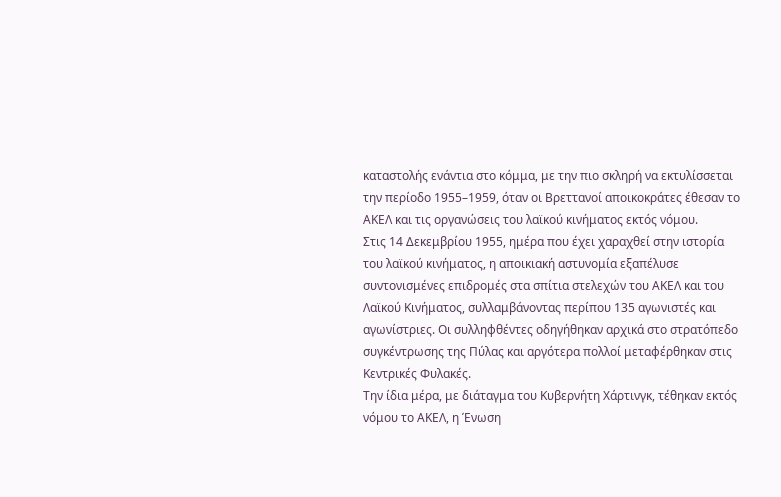καταστολής ενάντια στο κόμμα, με την πιο σκληρή να εκτυλίσσεται την περίοδο 1955–1959, όταν οι Βρεττανοί αποικοκράτες έθεσαν το ΑΚΕΛ και τις οργανώσεις του λαϊκού κινήματος εκτός νόμου.
Στις 14 Δεκεμβρίου 1955, ημέρα που έχει χαραχθεί στην ιστορία του λαϊκού κινήματος, η αποικιακή αστυνομία εξαπέλυσε συντονισμένες επιδρομές στα σπίτια στελεχών του ΑΚΕΛ και του Λαϊκού Κινήματος, συλλαμβάνοντας περίπου 135 αγωνιστές και αγωνίστριες. Οι συλληφθέντες οδηγήθηκαν αρχικά στο στρατόπεδο συγκέντρωσης της Πύλας και αργότερα πολλοί μεταφέρθηκαν στις Κεντρικές Φυλακές.
Την ίδια μέρα, με διάταγμα του Κυβερνήτη Χάρτινγκ, τέθηκαν εκτός νόμου το ΑΚΕΛ, η Ένωση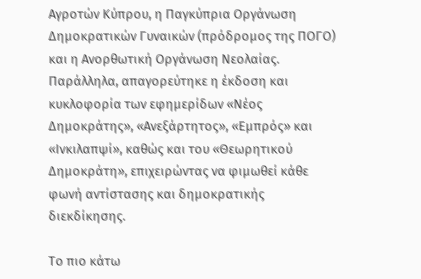Αγροτών Κύπρου, η Παγκύπρια Οργάνωση Δημοκρατικών Γυναικών (πρόδρομος της ΠΟΓΟ) και η Ανορθωτική Οργάνωση Νεολαίας. Παράλληλα, απαγορεύτηκε η έκδοση και κυκλοφορία των εφημερίδων «Νέος Δημοκράτης», «Ανεξάρτητος», «Εμπρός» και «Ινκιλαπψί», καθώς και του «Θεωρητικού Δημοκράτη», επιχειρώντας να φιμωθεί κάθε φωνή αντίστασης και δημοκρατικής διεκδίκησης.

Το πιο κάτω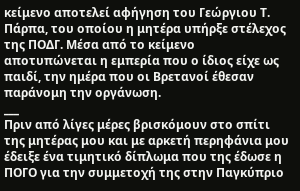κείμενο αποτελεί αφήγηση του Γεώργιου Τ. Πάρπα, του οποίου η μητέρα υπήρξε στέλεχος της ΠΟΔΓ. Μέσα από το κείμενο αποτυπώνεται η εμπερία που ο ίδιος είχε ως παιδί, την ημέρα που οι Βρετανοί έθεσαν παράνομη την οργάνωση.
___
Πριν από λίγες μέρες βρισκόμουν στο σπίτι της μητέρας μου και με αρκετή περηφάνια μου έδειξε ένα τιμητικό δίπλωμα που της έδωσε η ΠΟΓΟ για την συμμετοχή της στην Παγκύπριο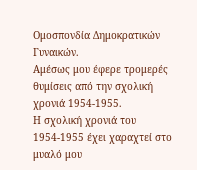Ομοσπονδία Δημοκρατικών Γυναικών.
Αμέσως μου έφερε τρομερές θυμίσεις από την σχολική χρονιά 1954-1955.
Η σχολική χρονιά του 1954-1955 έχει χαραχτεί στο μυαλό μου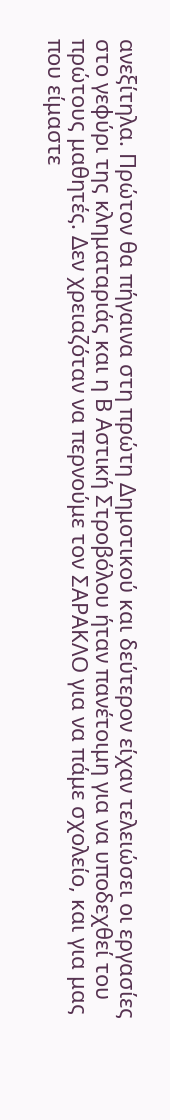ανεξίτηλα. Πρώτον θα πήγαινα στη πρώτη Δημοτικού και δεύτερον είχαν τελειώσει οι εργασίες στο γεφύρι της κληματαριάς και η Β Αστική Στροβόλου ήταν πανέτοιμη για να υποδεχθεί του πρώτους μαθητές. Δεν χρειαζόταν να περνούμε τον ΣΑΡΑΚΛΟ για να πάμε σχολείο, και για μας που είμαστε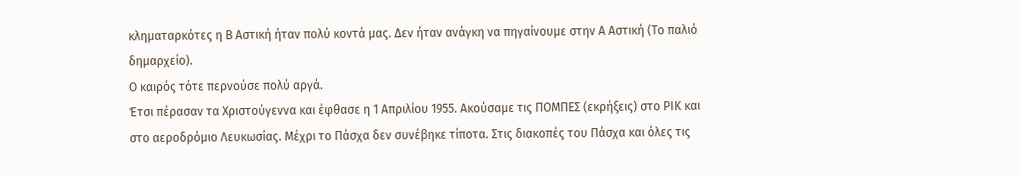κληματαρκότες η Β Αστική ήταν πολύ κοντά μας. Δεν ήταν ανάγκη να πηγαίνουμε στην Α Αστική (Το παλιό δημαρχείο).
Ο καιρός τότε περνούσε πολύ αργά.
Έτσι πέρασαν τα Χριστούγεννα και έφθασε η 1 Απριλίου 1955. Ακούσαμε τις ΠΟΜΠΕΣ (εκρήξεις) στο ΡΙΚ και στο αεροδρόμιο Λευκωσίας. Μέχρι το Πάσχα δεν συνέβηκε τίποτα. Στις διακοπές του Πάσχα και όλες τις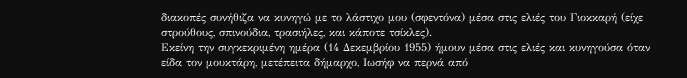διακοπές συνήθιζα να κυνηγώ με το λάστιχο μου (σφεντόνα) μέσα στις ελιές του Γιοκκαρή (είχε στρούθους, σπινούδια, τρασιήλες, και κάποτε τσίκλες).
Εκείνη την συγκεκριμένη ημέρα (14 Δεκεμβρίου 1955) ήμουν μέσα στις ελιές και κυνηγούσα όταν είδα τον μουκτάρη, μετέπειτα δήμαρχο, Ιωσήφ να περνά από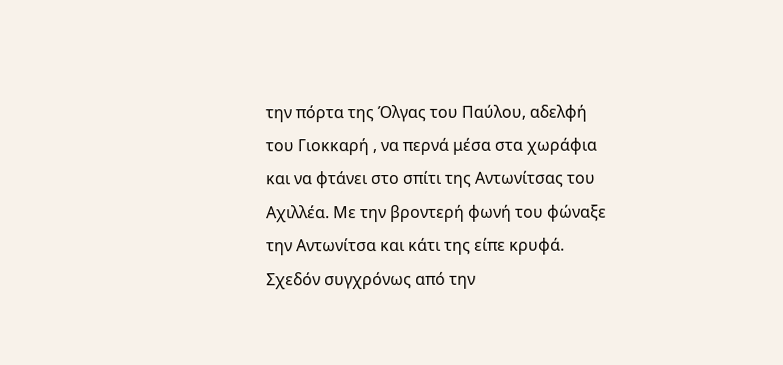την πόρτα της Όλγας του Παύλου, αδελφή του Γιοκκαρή , να περνά μέσα στα χωράφια και να φτάνει στο σπίτι της Αντωνίτσας του Αχιλλέα. Με την βροντερή φωνή του φώναξε την Αντωνίτσα και κάτι της είπε κρυφά.
Σχεδόν συγχρόνως από την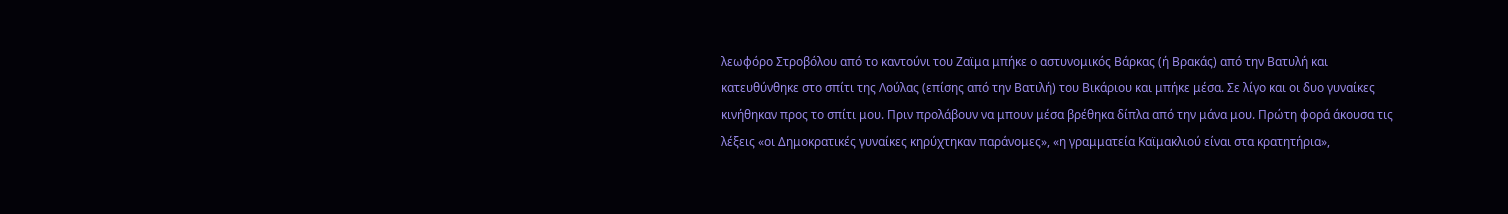λεωφόρο Στροβόλου από το καντούνι του Ζαϊμα μπήκε ο αστυνομικός Βάρκας (ή Βρακάς) από την Βατυλή και κατευθύνθηκε στο σπίτι της Λούλας (επίσης από την Βατιλή) του Βικάριου και μπήκε μέσα. Σε λίγο και οι δυο γυναίκες κινήθηκαν προς το σπίτι μου. Πριν προλάβουν να μπουν μέσα βρέθηκα δίπλα από την μάνα μου. Πρώτη φορά άκουσα τις λέξεις «οι Δημοκρατικές γυναίκες κηρύχτηκαν παράνομες», «η γραμματεία Καϊμακλιού είναι στα κρατητήρια»,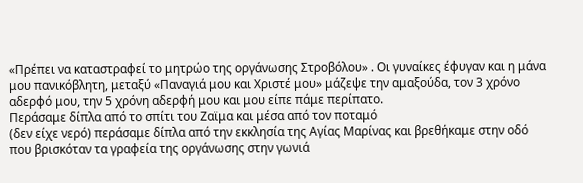«Πρέπει να καταστραφεί το μητρώο της οργάνωσης Στροβόλου» . Οι γυναίκες έφυγαν και η μάνα μου πανικόβλητη, μεταξύ «Παναγιά μου και Χριστέ μου» μάζεψε την αμαξούδα, τον 3 χρόνο αδερφό μου, την 5 χρόνη αδερφή μου και μου είπε πάμε περίπατο.
Περάσαμε δίπλα από το σπίτι του Ζαϊμα και μέσα από τον ποταμό
(δεν είχε νερό) περάσαμε δίπλα από την εκκλησία της Αγίας Μαρίνας και βρεθήκαμε στην οδό που βρισκόταν τα γραφεία της οργάνωσης στην γωνιά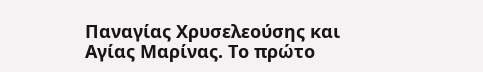Παναγίας Χρυσελεούσης και Αγίας Μαρίνας. Το πρώτο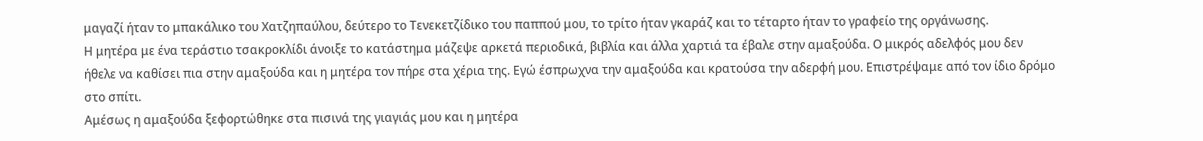μαγαζί ήταν το μπακάλικο του Χατζηπαύλου, δεύτερο το Τενεκετζίδικο του παππού μου, το τρίτο ήταν γκαράζ και το τέταρτο ήταν το γραφείο της οργάνωσης.
Η μητέρα με ένα τεράστιο τσακροκλίδι άνοιξε το κατάστημα μάζεψε αρκετά περιοδικά, βιβλία και άλλα χαρτιά τα έβαλε στην αμαξούδα. Ο μικρός αδελφός μου δεν ήθελε να καθίσει πια στην αμαξούδα και η μητέρα τον πήρε στα χέρια της. Εγώ έσπρωχνα την αμαξούδα και κρατούσα την αδερφή μου. Επιστρέψαμε από τον ίδιο δρόμο στο σπίτι.
Αμέσως η αμαξούδα ξεφορτώθηκε στα πισινά της γιαγιάς μου και η μητέρα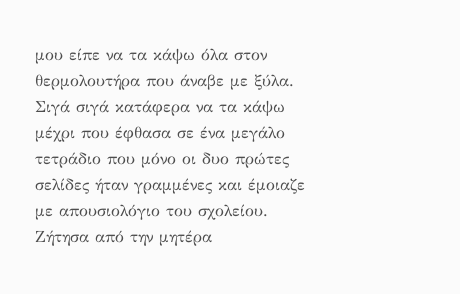μου είπε να τα κάψω όλα στον θερμολουτήρα που άναβε με ξύλα. Σιγά σιγά κατάφερα να τα κάψω μέχρι που έφθασα σε ένα μεγάλο τετράδιο που μόνο οι δυο πρώτες σελίδες ήταν γραμμένες και έμοιαζε με απουσιολόγιο του σχολείου. Ζήτησα από την μητέρα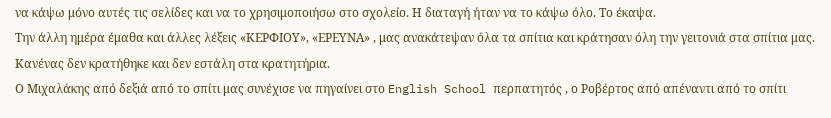να κάψω μόνο αυτές τις σελίδες και να το χρησιμοποιήσω στο σχολείο. Η διαταγή ήταν να το κάψω όλο. Το έκαψα.
Την άλλη ημέρα έμαθα και άλλες λέξεις «ΚΕΡΦΙΟΥ», «ΕΡΕΥΝΑ» , μας ανακάτεψαν όλα τα σπίτια και κράτησαν όλη την γειτονιά στα σπίτια μας. Κανένας δεν κρατήθηκε και δεν εστάλη στα κρατητήρια.
Ο Μιχαλάκης από δεξιά από το σπίτι μας συνέχισε να πηγαίνει στο English School περπατητός , ο Ροβέρτος από απέναντι από το σπίτι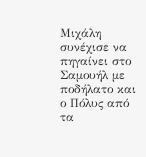Μιχάλη συνέχισε να πηγαίνει στο Σαμουήλ με ποδήλατο και ο Πόλυς από τα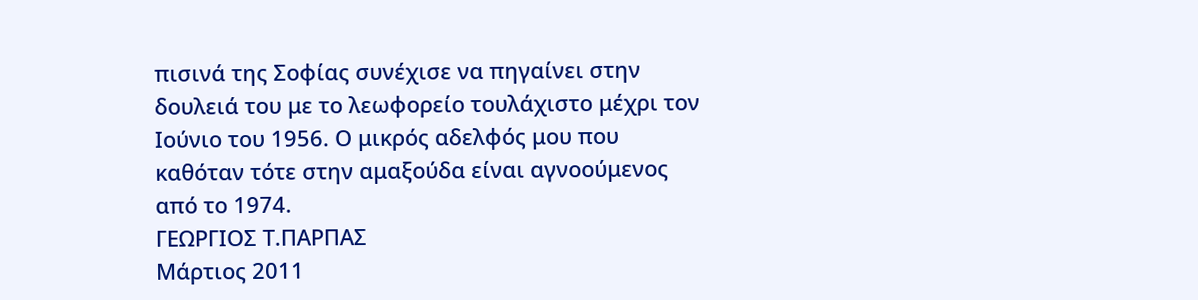πισινά της Σοφίας συνέχισε να πηγαίνει στην δουλειά του με το λεωφορείο τουλάχιστο μέχρι τον Ιούνιο του 1956. Ο μικρός αδελφός μου που καθόταν τότε στην αμαξούδα είναι αγνοούμενος από το 1974.
ΓΕΩΡΓΙΟΣ Τ.ΠΑΡΠΑΣ
Μάρτιος 2011